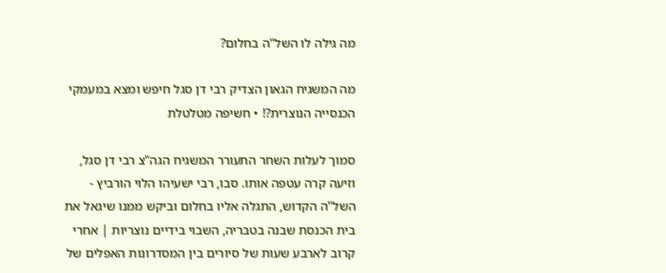מה גילה לו השל"ה בחלום?

מה המשגיח הגאון הצדיק רבי דן סגל חיפש ומצא במעמקי הכנסייה הנוצרית?! • חשיפה מטלטלת

סמוך לעלות השחר התעורר המשגיח הגה"צ רבי דן סגל, וזיעה קרה עטפה אותו. סבו, רבי ישעיהו הלוי הורביץ - השל"ה הקדוש, התגלה אליו בחלום וביקש ממנו שיגאל את בית הכנסת שבנה בטבריה, השבוי בידיים נוצריות | אחרי קרוב לארבע שעות של סיורים בין המסדרונות האפלים של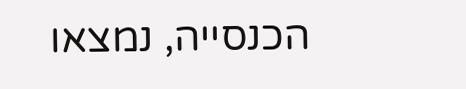הכנסייה, נמצאו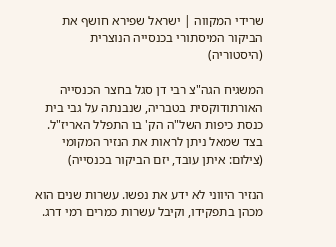שרידי המקווה | ישראל שפירא חושף את הביקור המיסתורי בכנסייה הנוצרית (היסטוריה)

המשגיח הגה"צ רבי דן סגל בחצר הכנסייה האורתודוקסית בטבריה, שנבנתה על גבי בית כנסת כיפות השל"ה הק' בו התפלל האריז"ל. בצד שמאל ניתן לראות את הנזיר המקומי (צילום: איתן עובד, יזם הביקור בכנסייה)

הנזיר היווני לא ידע את נפשו. עשרות שנים הוא מכהן בתפקידו, וקיבל עשרות כמרים רמי דרג.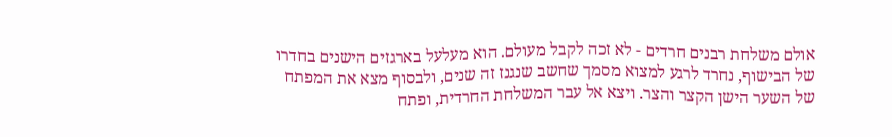אולם משלחת רבנים חרדים - לא זכה לקבל מעולם. הוא מעלעל בארגזים הישנים בחדרו של הבישוף, נחרד לרגע למצוא מסמך שחשב שנגנז זה שנים, ולבסוף מצא את המפתח של השער הישן הקצר והצר. ויצא אל עבר המשלחת החרדית, ופתח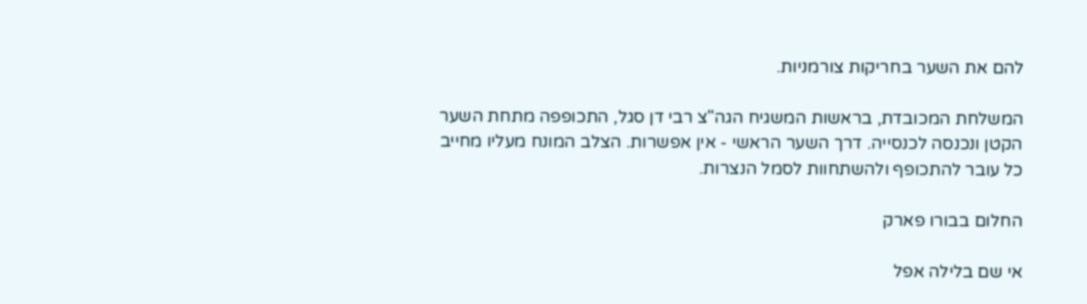להם את השער בחריקות צורמניות.

המשלחת המכובדת, בראשות המשגיח הגה"צ רבי דן סגל, התכופפה מתחת השער הקטן ונכנסה לכנסייה. דרך השער הראשי - אין אפשרות. הצלב המונח מעליו מחייב כל עובר להתכופף ולהשתחוות לסמל הנצרות.

החלום בבורו פארק

אי שם בלילה אפל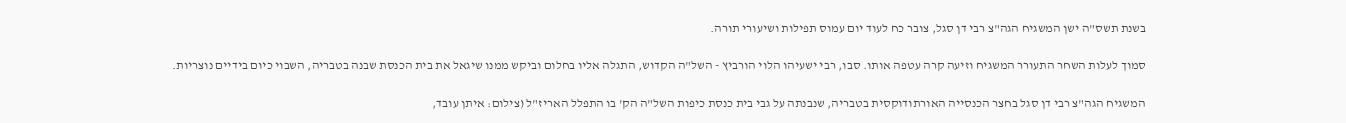בשנת תשס"ה ישן המשגיח הגה"צ רבי דן סגל, צובר כח לעוד יום עמוס תפילות ושיעורי תורה.

סמוך לעלות השחר התעורר המשגיח וזיעה קרה עטפה אותו. סבו, רבי ישעיהו הלוי הורביץ - השל"ה הקדוש, התגלה אליו בחלום וביקש ממנו שיגאל את בית הכנסת שבנה בטבריה, השבוי כיום בידיים נוצריות.

המשגיח הגה"צ רבי דן סגל בחצר הכנסייה האורתודוקסית בטבריה, שנבנתה על גבי בית כנסת כיפות השל"ה הק' בו התפלל האריז"ל (צילום: איתן עובד,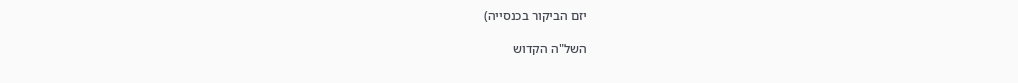יזם הביקור בכנסייה)

השל"ה הקדוש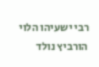רבי ישעיהו הלוי הורביץ נולד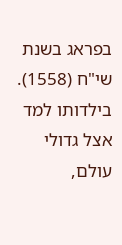בפראג בשנת שי"ח (1558). בילדותו למד אצל גדולי עולם,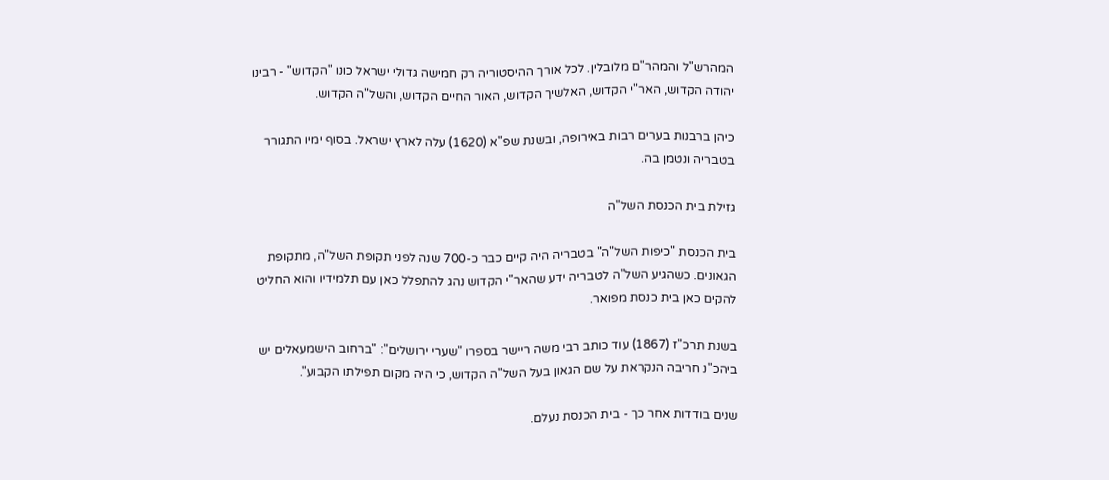המהרש"ל והמהר"ם מלובלין. לכל אורך ההיסטוריה רק חמישה גדולי ישראל כונו "הקדוש" - רבינו יהודה הקדוש, האר"י הקדוש, האלשיך הקדוש, האור החיים הקדוש, והשל"ה הקדוש.

כיהן ברבנות בערים רבות באירופה, ובשנת שפ"א (1620) עלה לארץ ישראל. בסוף ימיו התגורר בטבריה ונטמן בה.

גזילת בית הכנסת השל"ה

בית הכנסת "כיפות השל"ה" בטבריה היה קיים כבר כ-700 שנה לפני תקופת השל"ה, מתקופת הגאונים. כשהגיע השל"ה לטבריה ידע שהאר"י הקדוש נהג להתפלל כאן עם תלמידיו והוא החליט להקים כאן בית כנסת מפואר.

בשנת תרכ"ז (1867) עוד כותב רבי משה ריישר בספרו "שערי ירושלים": "ברחוב הישמעאלים יש ביהכ"נ חריבה הנקראת על שם הגאון בעל השל"ה הקדוש, כי היה מקום תפילתו הקבוע".

שנים בודדות אחר כך - בית הכנסת נעלם.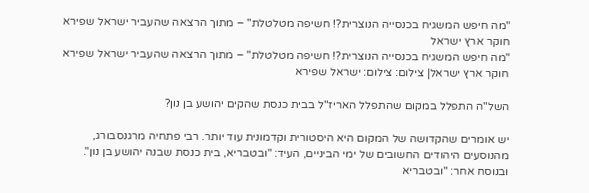"מה חיפש המשגיח בכנסייה הנוצרית?! חשיפה מטלטלת" – מתוך הרצאה שהעביר ישראל שפירא חוקר ארץ ישראל
"מה חיפש המשגיח בכנסייה הנוצרית?! חשיפה מטלטלת" – מתוך הרצאה שהעביר ישראל שפירא חוקר ארץ ישראל| צילום: צילום: ישראל שפירא

השל"ה התפלל במקום שהתפלל האריז"ל בבית כנסת שהקים יהושע בן נון?

יש אומרים שהקדושה של המקום היא היסטורית וקדמונית עוד יותר. רבי פתחיה מרגנסבורג, מהנוסעים היהודים החשובים של ימי הביניים, העיד: "ובטבריא, בית כנסת שבנה יהושע בן נון". ובנוסח אחר: "ובטבריא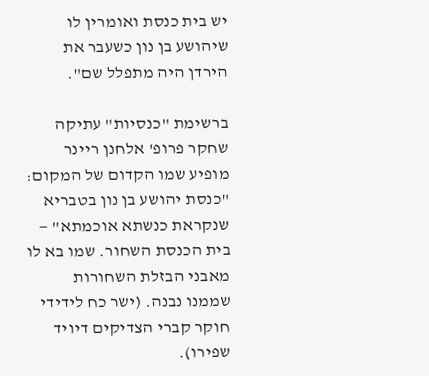יש בית כנסת ואומרין לו שיהושע בן נון כשעבר את הירדן היה מתפלל שם".

ברשימת "כנסיות" עתיקה שחקר פרופ' אלחנן ריינר מופיע שמו הקדום של המקום: "כנסת יהושע בן נון בטבריא שנקראת כנשתא אוכמתא" — בית הכנסת השחור. שמו בא לו מאבני הבזלת השחורות שממנו נבנה. (ישר כח לידידי חוקר קברי הצדיקים דיויד שפירו).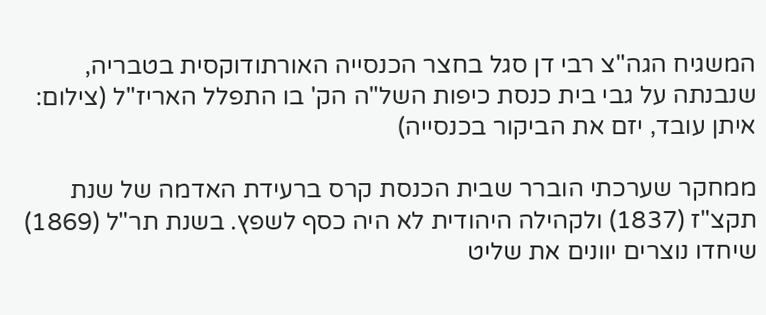המשגיח הגה"צ רבי דן סגל בחצר הכנסייה האורתודוקסית בטבריה, שנבנתה על גבי בית כנסת כיפות השל"ה הק' בו התפלל האריז"ל (צילום: איתן עובד, יזם את הביקור בכנסייה)

ממחקר שערכתי הוברר שבית הכנסת קרס ברעידת האדמה של שנת תקצ"ז (1837) ולקהילה היהודית לא היה כסף לשפץ. בשנת תר"ל (1869) שיחדו נוצרים יוונים את שליט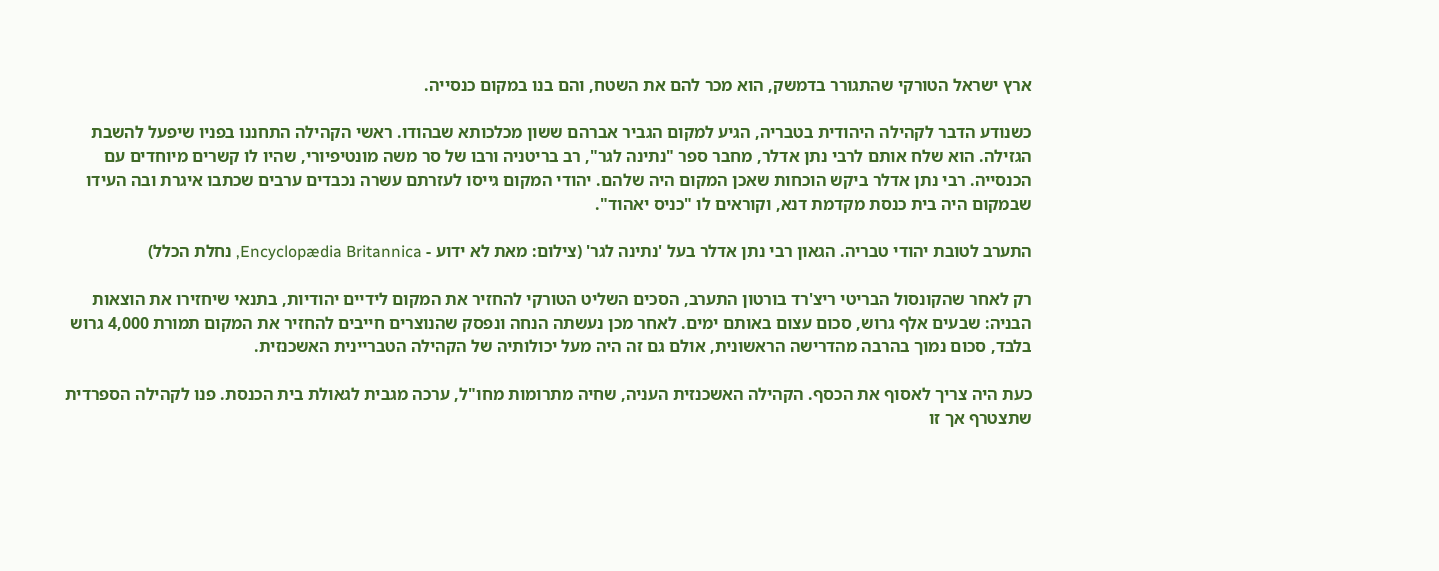ארץ ישראל הטורקי שהתגורר בדמשק, הוא מכר להם את השטח, והם בנו במקום כנסייה.

כשנודע הדבר לקהילה היהודית בטבריה, הגיע למקום הגביר אברהם ששון מכלכותא שבהודו. ראשי הקהילה התחננו בפניו שיפעל להשבת הגזילה. הוא שלח אותם לרבי נתן אדלר, מחבר ספר "נתינה לגר", רב בריטניה ורבו של סר משה מונטיפיורי, שהיו לו קשרים מיוחדים עם הכנסייה. רבי נתן אדלר ביקש הוכחות שאכן המקום היה שלהם. יהודי המקום גייסו לעזרתם עשרה נכבדים ערבים שכתבו איגרת ובה העידו שבמקום היה בית כנסת מקדמת דנא, וקוראים לו "כניס יאהוד".

התערב לטובת יהודי טבריה. הגאון רבי נתן אדלר בעל 'נתינה לגר' (צילום: מאת לא ידוע - Encyclopædia Britannica, נחלת הכלל)

רק לאחר שהקונסול הבריטי ריצ'רד בורטון התערב, הסכים השליט הטורקי להחזיר את המקום לידיים יהודיות, בתנאי שיחזירו את הוצאות הבניה: שבעים אלף גרוש, סכום עצום באותם ימים. לאחר מכן נעשתה הנחה ונפסק שהנוצרים חייבים להחזיר את המקום תמורת 4,000 גרוש בלבד, סכום נמוך בהרבה מהדרישה הראשונית, אולם גם זה היה מעל יכולותיה של הקהילה הטבריינית האשכנזית.

כעת היה צריך לאסוף את הכסף. הקהילה האשכנזית העניה, שחיה מתרומות מחו"ל, ערכה מגבית לגאולת בית הכנסת. פנו לקהילה הספרדית שתצטרף אך זו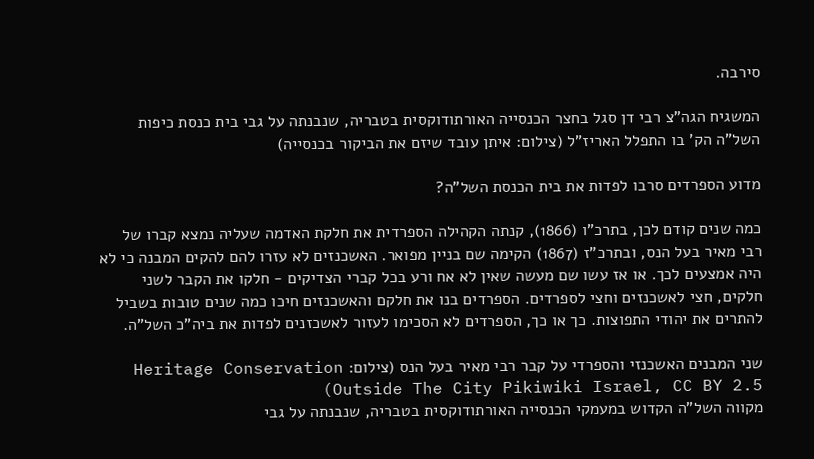סירבה.

המשגיח הגה"צ רבי דן סגל בחצר הכנסייה האורתודוקסית בטבריה, שנבנתה על גבי בית כנסת כיפות השל"ה הק' בו התפלל האריז"ל (צילום: איתן עובד שיזם את הביקור בכנסייה)

מדוע הספרדים סרבו לפדות את בית הכנסת השל"ה?

כמה שנים קודם לכן, בתרכ"ו (1866), קנתה הקהילה הספרדית את חלקת האדמה שעליה נמצא קברו של רבי מאיר בעל הנס, ובתרכ"ז (1867) הקימה שם בניין מפואר. האשכנזים לא עזרו להם להקים המבנה כי לא היה אמצעים לכך. או אז עשו שם מעשה שאין לא אח ורע בכל קברי הצדיקים - חלקו את הקבר לשני חלקים, חצי לאשכנזים וחצי לספרדים. הספרדים בנו את חלקם והאשכנזים חיכו כמה שנים טובות בשביל להתרים את יהודי התפוצות. כך או כך, הספרדים לא הסכימו לעזור לאשכזנים לפדות את ביה"כ השל"ה.

שני המבנים האשכנזי והספרדי על קבר רבי מאיר בעל הנס (צילום: Heritage Conservation Outside The City Pikiwiki Israel, CC BY 2.5)
מקווה השל"ה הקדוש במעמקי הכנסייה האורתודוקסית בטבריה, שנבנתה על גבי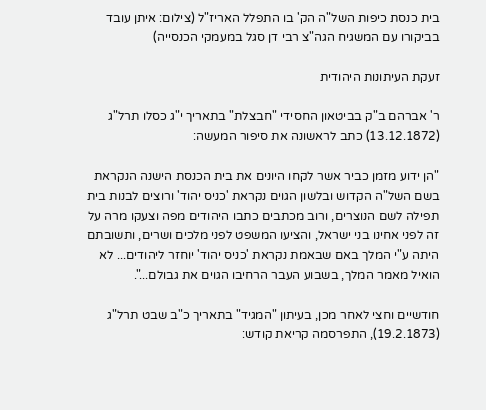בית כנסת כיפות השל"ה הק' בו התפלל האריז"ל (צילום: איתן עובד בביקורו עם המשגיח הגה"צ רבי דן סגל במעמקי הכנסייה)

זעקת העיתונות היהודית

ר' אברהם ב"ק בביטאון החסידי "חבצלת" בתאריך י"ג כסלו תרל"ג (13.12.1872) כתב לראשונה את סיפור המעשה:

"הן ידוע מזמן כביר אשר לקחו היונים את בית הכנסת הישנה הנקראת בשם השל"ה הקדוש ובלשון הגוים נקראת 'כניס יהוד' ורוצים לבנות בית תפילה לשם הנוצרים, ורוב מכתבים כתבו היהודים מפה וצעקו מרה על זה לפני אחינו בני ישראל, והציעו המשפט לפני מלכים ושרים, ותשובתם היתה ע"י המלך באם שבאמת נקראת 'כניס יהוד' יוחזר ליהודים... לא הואיל מאמר המלך, בשבוע העבר הרחיבו הגוים את גבולם...".

חודשיים וחצי לאחר מכן, בעיתון "המגיד" בתאריך כ"ב שבט תרל"ג (19.2.1873), התפרסמה קריאת קודש: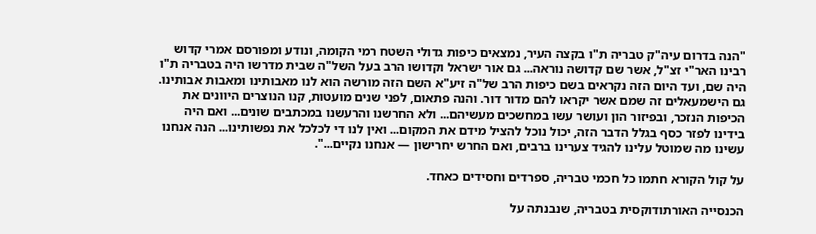"הנה בדרום עיה"ק טבריה ת"ו בקצה העיר, נמצאים כיפות גדולי השטח רמי הקומה, ונודע ומפורסם אמרי קדוש רבינו האר"י זצ"ל, אשר שם קדושה נוראה... גם אור ישראל וקדושו הרב בעל השל"ה שבית מדרשו היה בטבריה ת"ו היה שם, ועד היום הזה נקראים בשם כיפות הרב של"ה זיע"א השם הזה מורשה הוא לנו מאבותינו ומאבות אבותינו. גם הישמעאלים זה שמם אשר יקראו להם מדור דור. והנה פתאום, לפני שנים מועטות, קנו הנוצרים היוונים את הכיפות הנזכר, ובפיזור הון ועושר עשו במחשכים מעשיהם... ולא החרשנו והרעשנו במכתבים שונים... ואם היה בידינו לפזר כסף בגלל הדבר הזה, יכול נוכל להציל מידם את המקום... ואין לנו די לכלכל את נפשותינו... הנה אנחנו עשינו מה שמוטל עלינו להגיד צערינו ברבים, ואם החרש יחרישון — אנחנו נקיים...".

על קול הקורא חתמו כל חכמי טבריה, ספרדים וחסידים כאחד.

הכנסייה האורתודוקסית בטבריה, שנבנתה על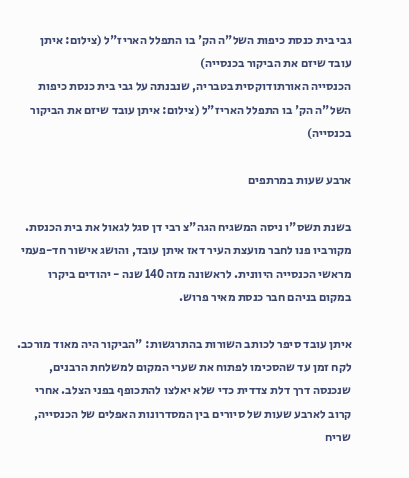גבי בית כנסת כיפות השל"ה הק' בו התפלל האריז"ל (צילום: איתן עובד שיזם את הביקור בכנסייה)
הכנסייה האורתודוקסית בטבריה, שנבנתה על גבי בית כנסת כיפות השל"ה הק' בו התפלל האריז"ל (צילום: איתן עובד שיזם את הביקור בכנסייה)

ארבע שעות במרתפים

בשנת תשס"ו ניסה המשגיח הגה"צ רבי דן סגל לגאול את בית הכנסת. מקורביו פנו לחבר מועצת העיר דאז איתן עובד, והושג אישור חד-פעמי מראשי הכנסייה היוונית. לראשונה מזה 140 שנה - יהודים ביקרו במקום בניהם חבר כנסת מאיר פרוש.

איתן עובד סיפר לכותב השורות בהתרגשות: "הביקור היה מאוד מורכב. לקח זמן עד שהסכימו לפתוח את שערי המקום למשלחת הרבנים, שנכנסה דרך דלת צדדית כדי שלא יאלצו להתכופף בפני הצלב. אחרי קרוב לארבע שעות של סיורים בין המסדרונות האפלים של הכנסייה, שריח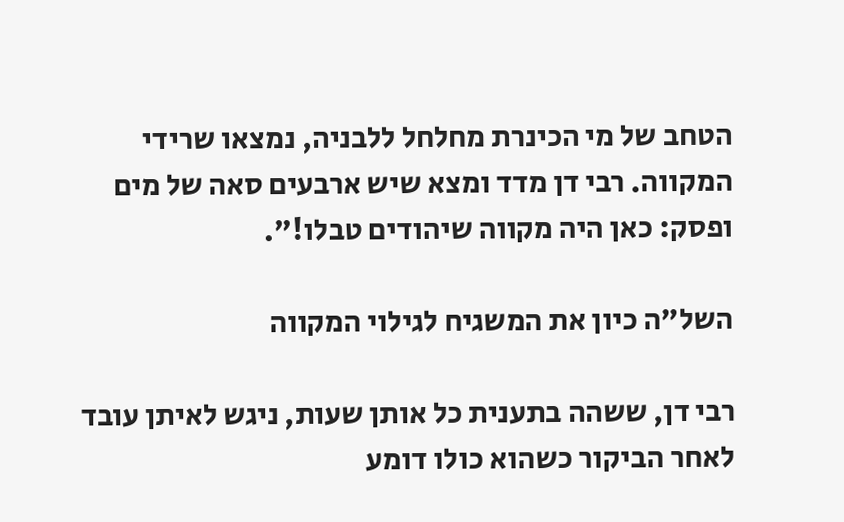הטחב של מי הכינרת מחלחל ללבניה, נמצאו שרידי המקווה. רבי דן מדד ומצא שיש ארבעים סאה של מים ופסק: כאן היה מקווה שיהודים טבלו!".

השל"ה כיון את המשגיח לגילוי המקווה

רבי דן, ששהה בתענית כל אותן שעות, ניגש לאיתן עובד לאחר הביקור כשהוא כולו דומע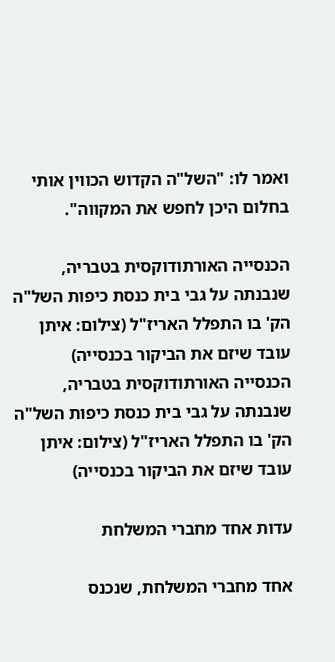ואמר לו: "השל"ה הקדוש הכווין אותי בחלום היכן לחפש את המקווה".

הכנסייה האורתודוקסית בטבריה, שנבנתה על גבי בית כנסת כיפות השל"ה הק' בו התפלל האריז"ל (צילום: איתן עובד שיזם את הביקור בכנסייה)
הכנסייה האורתודוקסית בטבריה, שנבנתה על גבי בית כנסת כיפות השל"ה הק' בו התפלל האריז"ל (צילום: איתן עובד שיזם את הביקור בכנסייה)

עדות אחד מחברי המשלחת

אחד מחברי המשלחת, שנכנס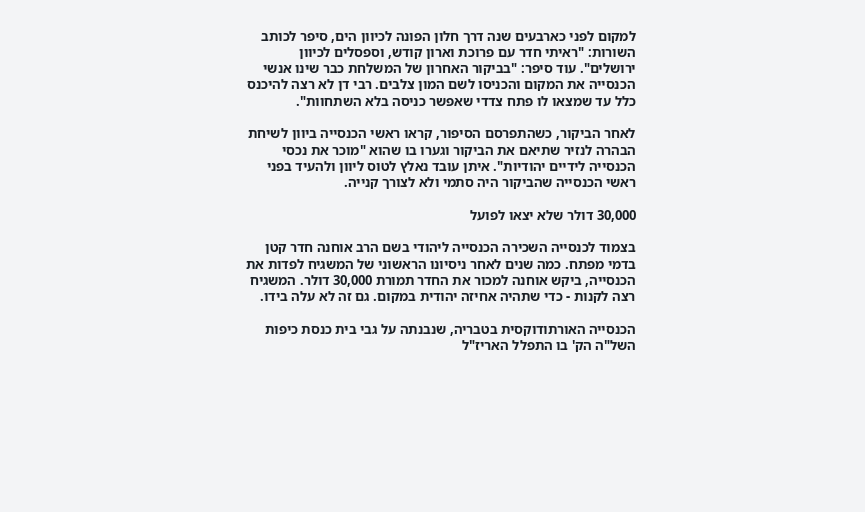למקום לפני כארבעים שנה דרך חלון הפונה לכיוון הים, סיפר לכותב השורות: "ראיתי חדר עם פרוכת וארון קודש, וספסלים לכיוון ירושלים". עוד סיפר: "בביקור האחרון של המשלחת כבר שינו אנשי הכנסייה את המקום והכניסו לשם המון צלבים. רבי דן לא רצה להיכנס כלל עד שמצאו לו פתח צדדי שאפשר כניסה בלא השתחוות".

לאחר הביקור, כשהתפרסם הסיפור, קראו ראשי הכנסייה ביוון לשיחת הבהרה לנזיר שתיאם את הביקור וגערו בו שהוא "מוכר את נכסי הכנסייה לידיים יהודיות". איתן עובד נאלץ לטוס ליוון ולהעיד בפני ראשי הכנסייה שהביקור היה סתמי ולא לצורך קנייה.

30,000 דולר שלא יצאו לפועל

בצמוד לכנסייה השכירה הכנסייה ליהודי בשם הרב אוחנה חדר קטן בדמי מפתח. כמה שנים לאחר ניסיונו הראשוני של המשגיח לפדות את הכנסייה, ביקש אוחנה למכור את החדר תמורת 30,000 דולר. המשגיח רצה לקנות - כדי שתהיה אחיזה יהודית במקום. גם זה לא עלה בידו.

הכנסייה האורתודוקסית בטבריה, שנבנתה על גבי בית כנסת כיפות השל"ה הק' בו התפלל האריז"ל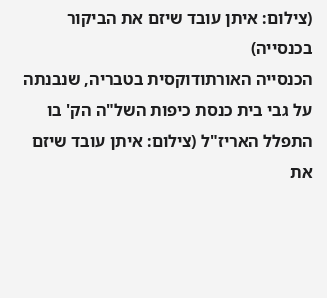(צילום: איתן עובד שיזם את הביקור בכנסייה)
הכנסייה האורתודוקסית בטבריה, שנבנתה על גבי בית כנסת כיפות השל"ה הק' בו התפלל האריז"ל (צילום: איתן עובד שיזם את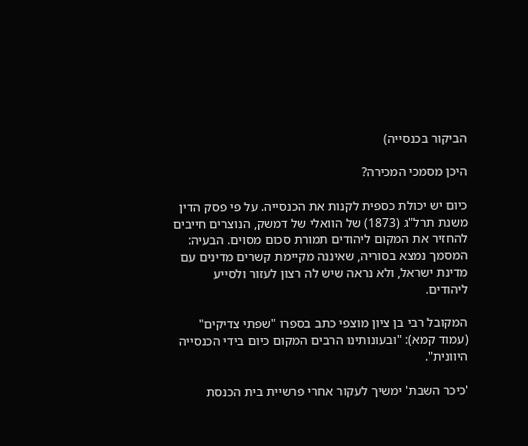הביקור בכנסייה)

היכן מסמכי המכירה?

כיום יש יכולת כספית לקנות את הכנסייה. על פי פסק הדין משנת תרל"ג (1873) של הוואלי של דמשק, הנוצרים חייבים להחזיר את המקום ליהודים תמורת סכום מסוים. הבעיה: המסמך נמצא בסוריה, שאיננה מקיימת קשרים מדינים עם מדינת ישראל, ולא נראה שיש לה רצון לעזור ולסייע ליהודים.

המקובל רבי בן ציון מוצפי כתב בספרו "שפתי צדיקים" (עמוד קמא): "ובעונותינו הרבים המקום כיום בידי הכנסייה היוונית".

'כיכר השבת' ימשיך לעקור אחרי פרשיית בית הכנסת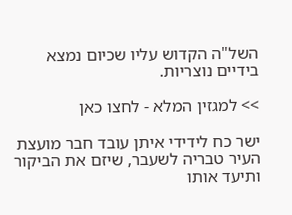השל"ה הקדוש עליו שכיום נמצא בידיים נוצריות.

>> למגזין המלא - לחצו כאן

ישר כח לידידי איתן עובד חבר מועצת העיר טבריה לשעבר, שיזם את הביקור ותיעד אותו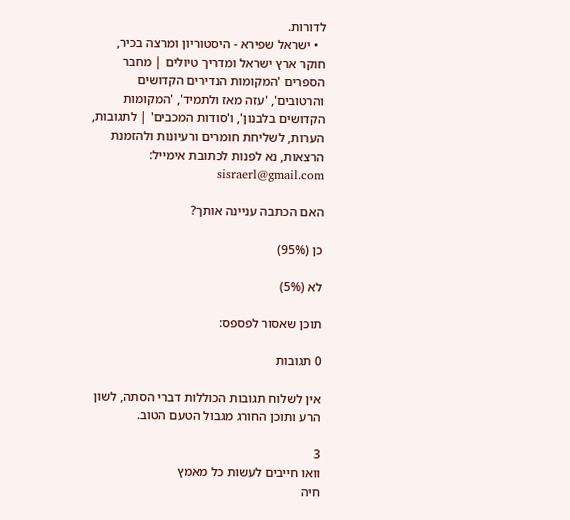לדורות.
  • ישראל שפירא - היסטוריון ומרצה בכיר, חוקר ארץ ישראל ומדריך טיולים | מחבר הספרים 'המקומות הנדירים הקדושים והרטובים', 'עזה מאז ולתמיד', 'המקומות הקדושים בלבנון', ו'סודות המכבים' | לתגובות, הערות, לשליחת חומרים ורעיונות ולהזמנת הרצאות, נא לפנות לכתובת אימייל: sisraerl@gmail.com

האם הכתבה עניינה אותך?

כן (95%)

לא (5%)

תוכן שאסור לפספס:

0 תגובות

אין לשלוח תגובות הכוללות דברי הסתה, לשון הרע ותוכן החורג מגבול הטעם הטוב.

3
וואו חייבים לעשות כל מאמץ
חיה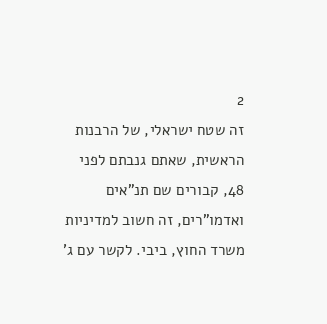2
זה שטח ישראלי, של הרבנות הראשית, שאתם גנבתם לפני 48, קבורים שם תנ"אים ואדמו"רים, זה חשוב למדיניות משרד החוץ, ביבי. לקשר עם ג'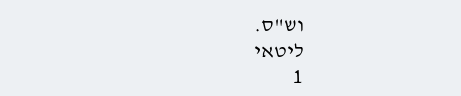וש"ס.
ליטאי
1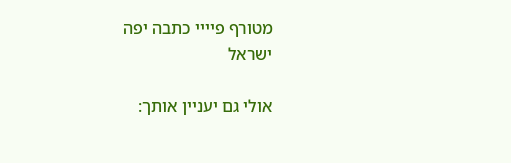מטורף פיייי כתבה יפה
ישראל

אולי גם יעניין אותך: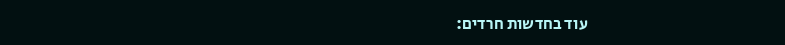עוד בחדשות חרדים: